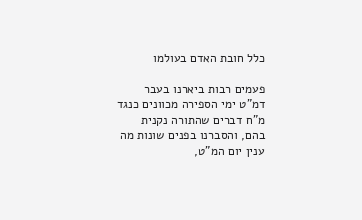כלל חובת האדם בעולמו

פעמים רבות ביארנו בעבר דמ”ט ימי הספירה מכוונים כנגד מ”ח דברים שהתורה נקנית בהם, והסברנו בפנים שונות מה ענין יום המ”ט,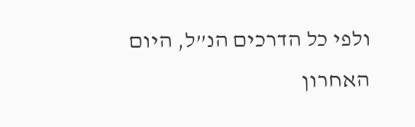ולפי כל הדרכים הנ”ל, היום האחרון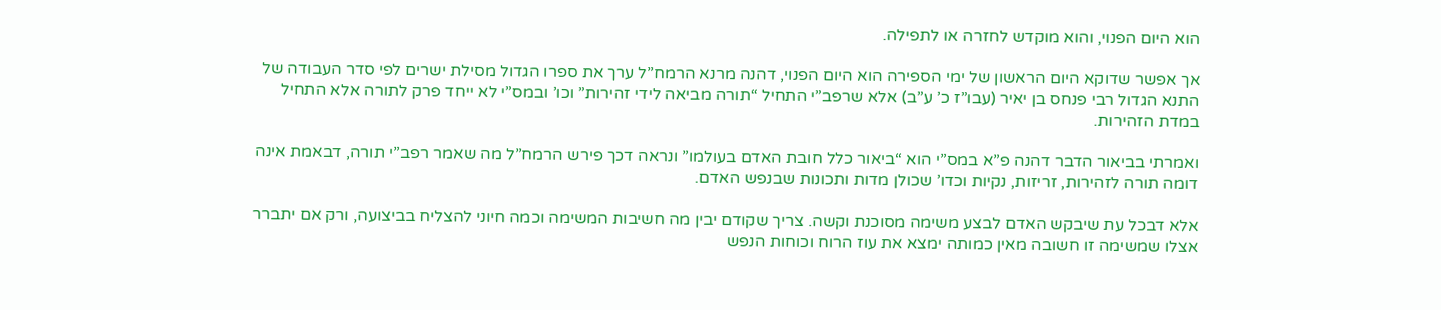הוא היום הפנוי, והוא מוקדש לחזרה או לתפילה.

אך אפשר שדוקא היום הראשון של ימי הספירה הוא היום הפנוי, דהנה מרנא הרמח”ל ערך את ספרו הגדול מסילת ישרים לפי סדר העבודה של התנא הגדול רבי פנחס בן יאיר (עבו”ז כ’ ע”ב) אלא שרפב”י התחיל “תורה מביאה לידי זהירות” וכו’ ובמס”י לא ייחד פרק לתורה אלא התחיל במדת הזהירות.

ואמרתי בביאור הדבר דהנה פ”א במס”י הוא “ביאור כלל חובת האדם בעולמו” ונראה דכך פירש הרמח”ל מה שאמר רפב”י תורה, דבאמת אינה דומה תורה לזהירות, זריזות, נקיות וכדו’ שכולן מדות ותכונות שבנפש האדם.

אלא דבכל עת שיבקש האדם לבצע משימה מסוכנת וקשה. צריך שקודם יבין מה חשיבות המשימה וכמה חיוני להצליח בביצועה, ורק אם יתברר אצלו שמשימה זו חשובה מאין כמותה ימצא את עוז הרוח וכוחות הנפש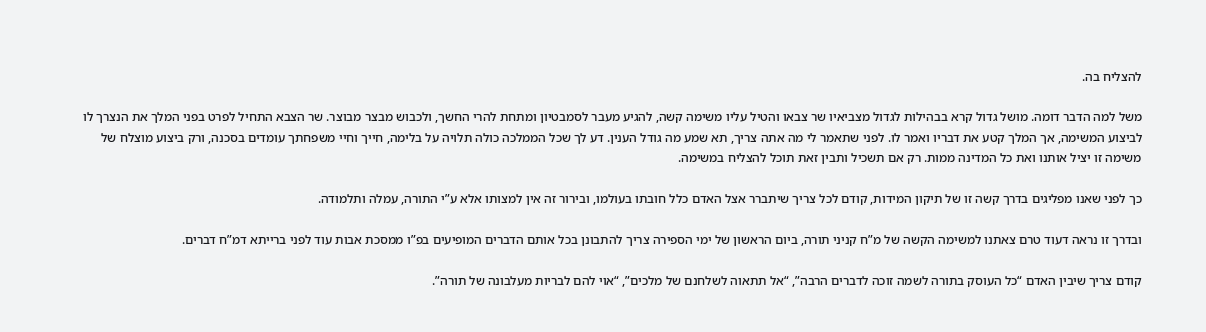להצליח בה.

משל למה הדבר דומה. מושל גדול קרא בבהילות לגדול מצביאיו שר צבאו והטיל עליו משימה קשה, להגיע מעבר לסמבטיון ומתחת להרי החשך, ולכבוש מבצר מבוצר. שר הצבא התחיל לפרט בפני המלך את הנצרך לו לביצוע המשימה, אך המלך קטע את דבריו ואמר לו. לפני שתאמר לי מה אתה צריך, תא שמע מה גודל הענין. דע לך שכל הממלכה כולה תלויה על בלימה, חייך וחיי משפחתך עומדים בסכנה, ורק ביצוע מוצלח של משימה זו יציל אותנו ואת כל המדינה ממות. רק אם תשכיל ותבין זאת תוכל להצליח במשימה.

כך לפני שאנו מפליגים בדרך קשה זו של תיקון המידות, קודם לכל צריך שיתברר אצל האדם כלל חובתו בעולמו, ובירור זה אין למצותו אלא ע”י התורה, עמלה ותלמודה.

ובדרך זו נראה דעוד טרם צאתנו למשימה הקשה של מ”ח קניני תורה, ביום הראשון של ימי הספירה צריך להתבונן בכל אותם הדברים המופיעים בפ”ו ממסכת אבות עוד לפני ברייתא דמ”ח דברים.

קודם צריך שיבין האדם “כל העוסק בתורה לשמה זוכה לדברים הרבה”, “אל תתאוה לשלחנם של מלכים”, “אוי להם לבריות מעלבונה של תורה”.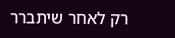רק לאחר שיתברר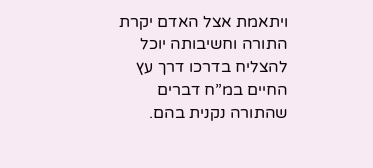ויתאמת אצל האדם יקרת התורה וחשיבותה יוכל להצליח בדרכו דרך עץ החיים במ”ח דברים שהתורה נקנית בהם.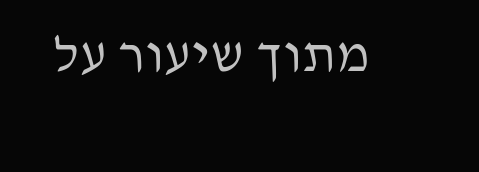מתוך שיעור על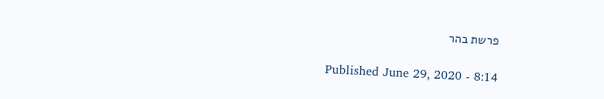פרשת בהר

Published June 29, 2020 - 8:14